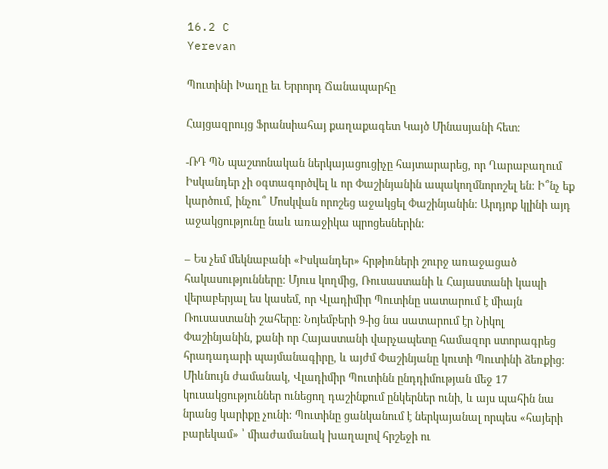16.2 C
Yerevan

Պուտինի Խաղը եւ Երրորդ Ճանապարհը

Հայցազրույց Ֆրանսիահայ քաղաքագետ Կայծ Մինասյանի հետ։

-ՌԴ ՊՆ պաշտոնական ներկայացուցիչը հայտարարեց, որ Ղարաբաղում Իսկանդեր չի օգտագործվել և որ Փաշինյանին ապակողմնորոշել են: Ի՞նչ եք կարծում, ինչու՞ Մոսկվան որոշեց աջակցել Փաշինյանին: Արդյոք կլինի այդ աջակցությունը նաև առաջիկա պրոցեսներին:

– Ես չեմ մեկնաբանի «Իսկանդեր» հրթիռների շուրջ առաջացած հակասությունները: Մյուս կողմից, Ռուսաստանի և Հայաստանի կապի վերաբերյալ ես կասեմ, որ Վլադիմիր Պուտինը սատարում է միայն Ռուսաստանի շահերը: Նոյեմբերի 9‑ից նա սատարում էր Նիկոլ Փաշինյանին, քանի որ Հայաստանի վարչապետը համազոր ստորագրեց հրադադարի պայմանագիրը, և այժմ Փաշինյանը կուտի Պուտինի ձեռքից: Միևնույն ժամանակ, Վլադիմիր Պուտինն ընդդիմության մեջ 17 կուսակցություններ ունեցող դաշինքում ընկերներ ունի, և այս պահին նա նրանց կարիքը չունի: Պուտինը ցանկանում է ներկայանալ որպես «հայերի բարեկամ» ՝ միաժամանակ խաղալով հրշեջի ու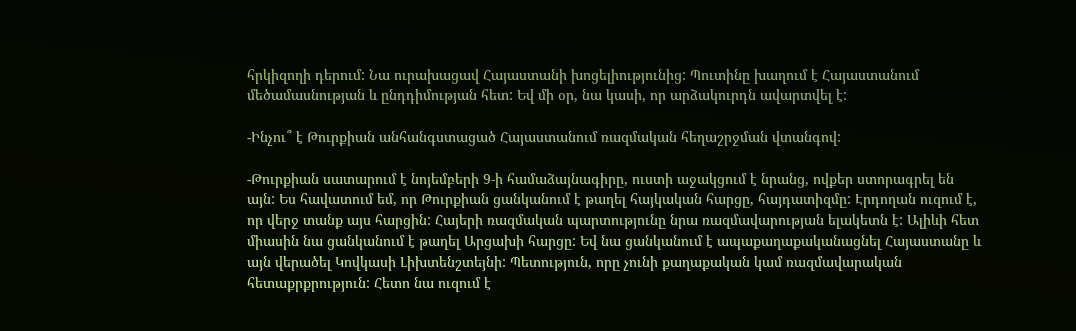հրկիզողի դերում: Նա ուրախացավ Հայաստանի խոցելիությունից: Պուտինը խաղում է Հայաստանում մեծամասնության և ընդդիմության հետ: Եվ մի օր, նա կասի, որ արձակուրդն ավարտվել է:

-Ինչու՞ է Թուրքիան անհանգստացած Հայաստանում ռազմական հեղաշրջման վտանգով:

-Թուրքիան սատարում է նոյեմբերի 9‑ի համաձայնագիրը, ուստի աջակցում է նրանց, ովքեր ստորագրել են այն: Ես հավատում եմ, որ Թուրքիան ցանկանում է թաղել հայկական հարցը, հայդատիզմը: Էրդողան ուզում է, որ վերջ տանք այս հարցին: Հայերի ռազմական պարտությունը նրա ռազմավարության ելակետն է: Ալիևի հետ միասին նա ցանկանում է թաղել Արցախի հարցը: Եվ նա ցանկանում է ապաքաղաքականացնել Հայաստանը և այն վերածել Կովկասի Լիխտենշտեյնի: Պետություն, որը չունի քաղաքական կամ ռազմավարական հետաքրքրություն: Հետո նա ուզում է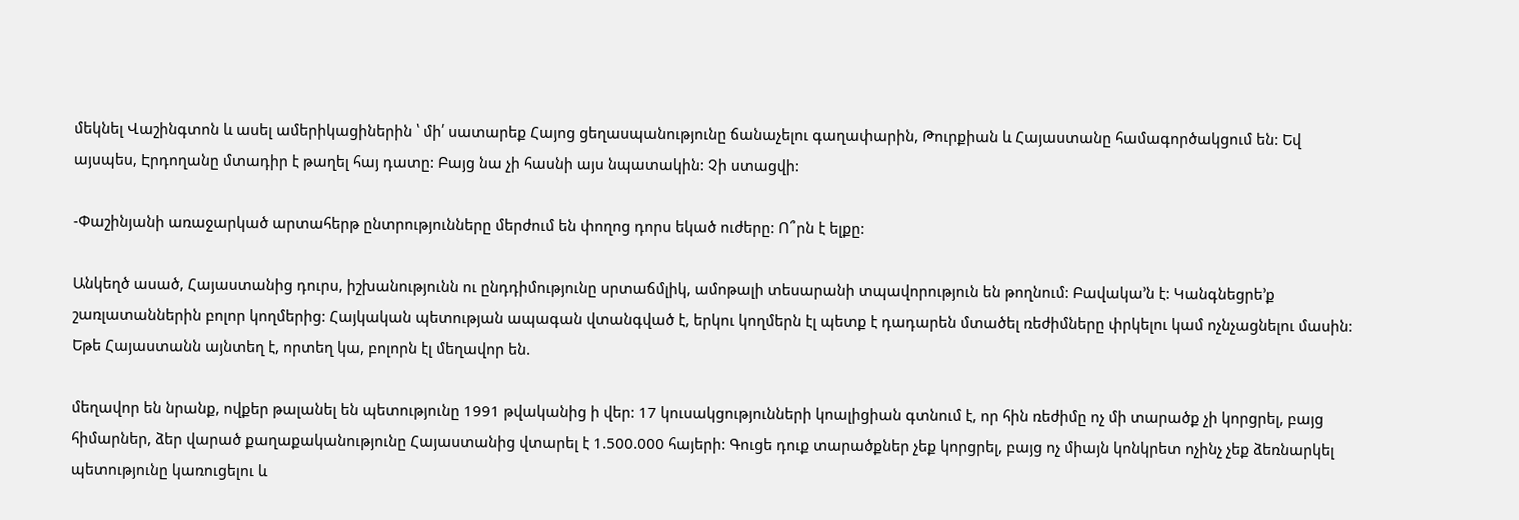մեկնել Վաշինգտոն և ասել ամերիկացիներին ՝ մի՛ սատարեք Հայոց ցեղասպանությունը ճանաչելու գաղափարին, Թուրքիան և Հայաստանը համագործակցում են: Եվ այսպես, Էրդողանը մտադիր է թաղել հայ դատը: Բայց նա չի հասնի այս նպատակին: Չի ստացվի:

-Փաշինյանի առաջարկած արտահերթ ընտրությունները մերժում են փողոց դորս եկած ուժերը: Ո՞րն է ելքը:

Անկեղծ ասած, Հայաստանից դուրս, իշխանությունն ու ընդդիմությունը սրտաճմլիկ, ամոթալի տեսարանի տպավորություն են թողնում: Բավակա’ն է: Կանգնեցրե’ք շառլատաններին բոլոր կողմերից: Հայկական պետության ապագան վտանգված է, երկու կողմերն էլ պետք է դադարեն մտածել ռեժիմները փրկելու կամ ոչնչացնելու մասին: Եթե Հայաստանն այնտեղ է, որտեղ կա, բոլորն էլ մեղավոր են.

մեղավոր են նրանք, ովքեր թալանել են պետությունը 1991 թվականից ի վեր: 17 կուսակցությունների կոալիցիան գտնում է, որ հին ռեժիմը ոչ մի տարածք չի կորցրել, բայց հիմարներ, ձեր վարած քաղաքականությունը Հայաստանից վտարել է 1.500.000 հայերի: Գուցե դուք տարածքներ չեք կորցրել, բայց ոչ միայն կոնկրետ ոչինչ չեք ձեռնարկել պետությունը կառուցելու և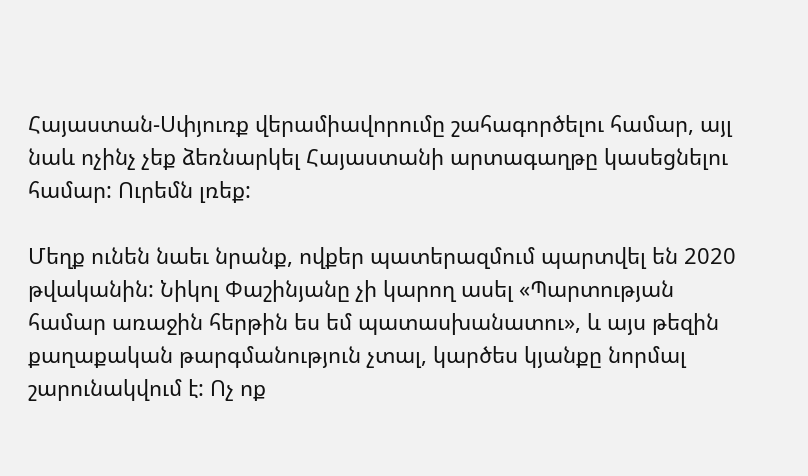Հայաստան-Սփյուռք վերամիավորումը շահագործելու համար, այլ նաև ոչինչ չեք ձեռնարկել Հայաստանի արտագաղթը կասեցնելու համար: Ուրեմն լռեք:

Մեղք ունեն նաեւ նրանք, ովքեր պատերազմում պարտվել են 2020 թվականին: Նիկոլ Փաշինյանը չի կարող ասել «Պարտության համար առաջին հերթին ես եմ պատասխանատու», և այս թեզին քաղաքական թարգմանություն չտալ, կարծես կյանքը նորմալ շարունակվում է: Ոչ ոք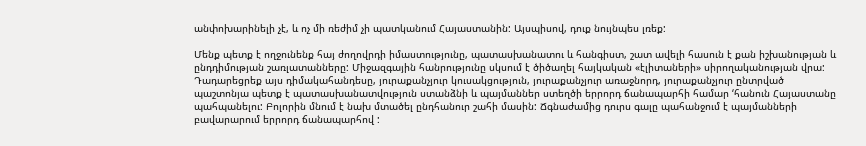անփոխարինելի չէ, և ոչ մի ռեժիմ չի պատկանում Հայաստանին: Այսպիսով, դուք նույնպես լռեք:

Մենք պետք է ողջունենք հայ ժողովրդի իմաստությունը, պատասխանատու և հանգիստ, շատ ավելի հասուն է քան իշխանության և ընդդիմության շառլատանները: Միջազգային հանրությունը սկսում է ծիծաղել հայկական «էլիտաների» սիրողականության վրա: Դադարեցրեք այս դիմակահանդեսը, յուրաքանչյուր կուսակցություն, յուրաքանչյուր առաջնորդ, յուրաքանչյուր ընտրված պաշտոնյա պետք է պատասխանատվություն ստանձնի և պայմաններ ստեղծի երրորդ ճանապարհի համար ‘հանուն Հայաստանը պահպանելու: Բոլորին մնում է նախ մտածել ընդհանուր շահի մասին: Ճգնաժամից դուրս գալը պահանջում է պայմանների բավարարում երրորդ ճանապարհով :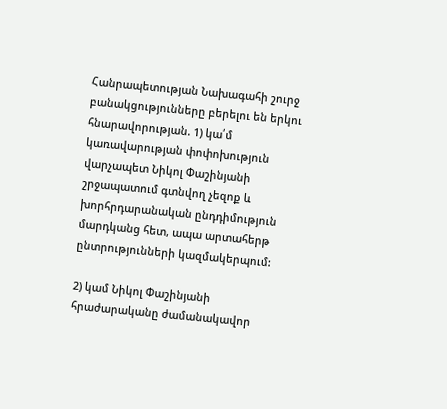Հանրապետության Նախագահի շուրջ բանակցությունները բերելու են երկու հնարավորության. 1) կա՛մ կառավարության փոփոխություն վարչապետ Նիկոլ Փաշինյանի շրջապատում գտնվող չեզոք և խորհրդարանական ընդդիմություն մարդկանց հետ, ապա արտահերթ ընտրությունների կազմակերպում:

2) կամ Նիկոլ Փաշինյանի հրաժարականը ժամանակավոր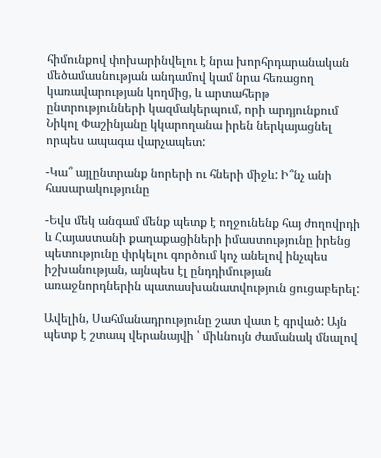հիմունքով փոխարինվելու է նրա խորհրդարանական մեծամասնության անդամով կամ նրա հեռացող կառավարության կողմից, և արտահերթ ընտրությունների կազմակերպում, որի արդյունքում Նիկոլ Փաշինյանը կկարողանա իրեն ներկայացնել որպես ապագա վարչապետ:

-Կա՞ այլընտրանք նորերի ու հների միջև: Ի՞նչ անի հասարակությունը

-Եվս մեկ անգամ մենք պետք է ողջունենք հայ ժողովրդի և Հայաստանի քաղաքացիների իմաստությունը իրենց պետությունը փրկելու գործում կոչ անելով ինչպես իշխանության, այնպես էլ ընդդիմության առաջնորդներին պատասխանատվություն ցուցաբերել:

Ավելին, Սահմանադրությունը շատ վատ է գրված: Այն պետք է շտապ վերանայվի ՝ միևնույն ժամանակ մնալով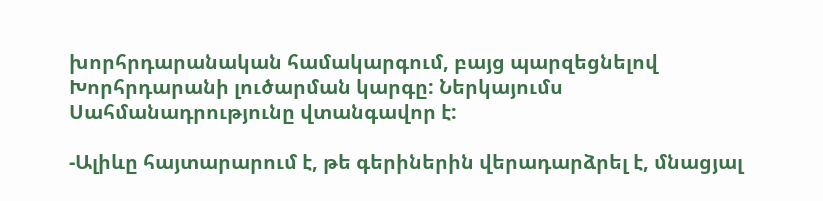խորհրդարանական համակարգում, բայց պարզեցնելով Խորհրդարանի լուծարման կարգը: Ներկայումս Սահմանադրությունը վտանգավոր է:

-Ալիևը հայտարարում է, թե գերիներին վերադարձրել է, մնացյալ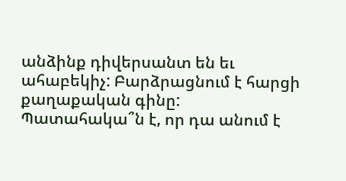անձինք դիվերսանտ են եւ ահաբեկիչ: Բարձրացնում է հարցի քաղաքական գինը: Պատահակա՞ն է, որ դա անում է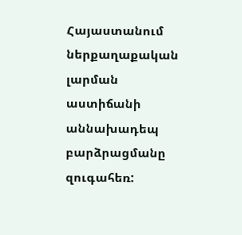Հայաստանում ներքաղաքական լարման աստիճանի աննախադեպ բարձրացմանը զուգահեռ: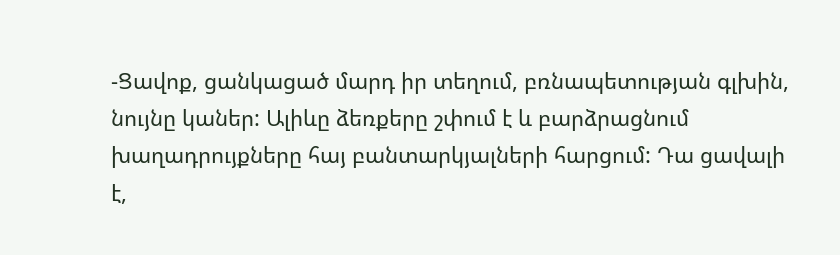-Ցավոք, ցանկացած մարդ իր տեղում, բռնապետության գլխին, նույնը կաներ: Ալիևը ձեռքերը շփում է և բարձրացնում խաղադրույքները հայ բանտարկյալների հարցում: Դա ցավալի է,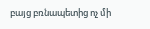բայց բռնապետից ոչ մի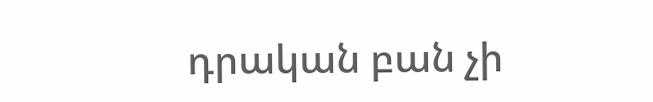դրական բան չի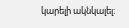կարելի ակնկալել: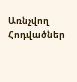Առնչվող Հոդվածներ